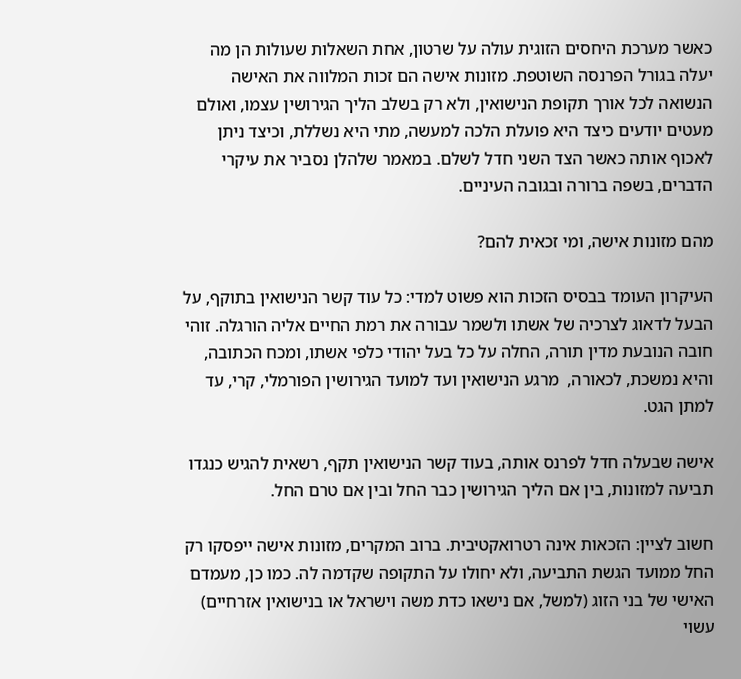כאשר מערכת היחסים הזוגית עולה על שרטון, אחת השאלות שעולות הן מה יעלה בגורל הפרנסה השוטפת. מזונות אישה הם זכות המלווה את האישה הנשואה לכל אורך תקופת הנישואין, ולא רק בשלב הליך הגירושין עצמו, ואולם מעטים יודעים כיצד היא פועלת הלכה למעשה, מתי היא נשללת, וכיצד ניתן לאכוף אותה כאשר הצד השני חדל לשלם. במאמר שלהלן נסביר את עיקרי הדברים, בשפה ברורה ובגובה העיניים.

מהם מזונות אישה, ומי זכאית להם?

העיקרון העומד בבסיס הזכות הוא פשוט למדי: כל עוד קשר הנישואין בתוקף, על הבעל לדאוג לצרכיה של אשתו ולשמר עבורה את רמת החיים אליה הורגלה. זוהי חובה הנובעת מדין תורה, החלה על כל בעל יהודי כלפי אשתו, ומכח הכתובה, והיא נמשכת, לכאורה,  מרגע הנישואין ועד למועד הגירושין הפורמלי, קרי, עד למתן הגט.

אישה שבעלה חדל לפרנס אותה, בעוד קשר הנישואין תקף, רשאית להגיש כנגדו תביעה למזונות, בין אם הליך הגירושין כבר החל ובין אם טרם החל.

חשוב לציין: הזכאות אינה רטרואקטיבית. ברוב המקרים, מזונות אישה ייפסקו רק החל ממועד הגשת התביעה, ולא יחולו על התקופה שקדמה לה. כמו כן, מעמדם האישי של בני הזוג (למשל, אם נישאו כדת משה וישראל או בנישואין אזרחיים) עשוי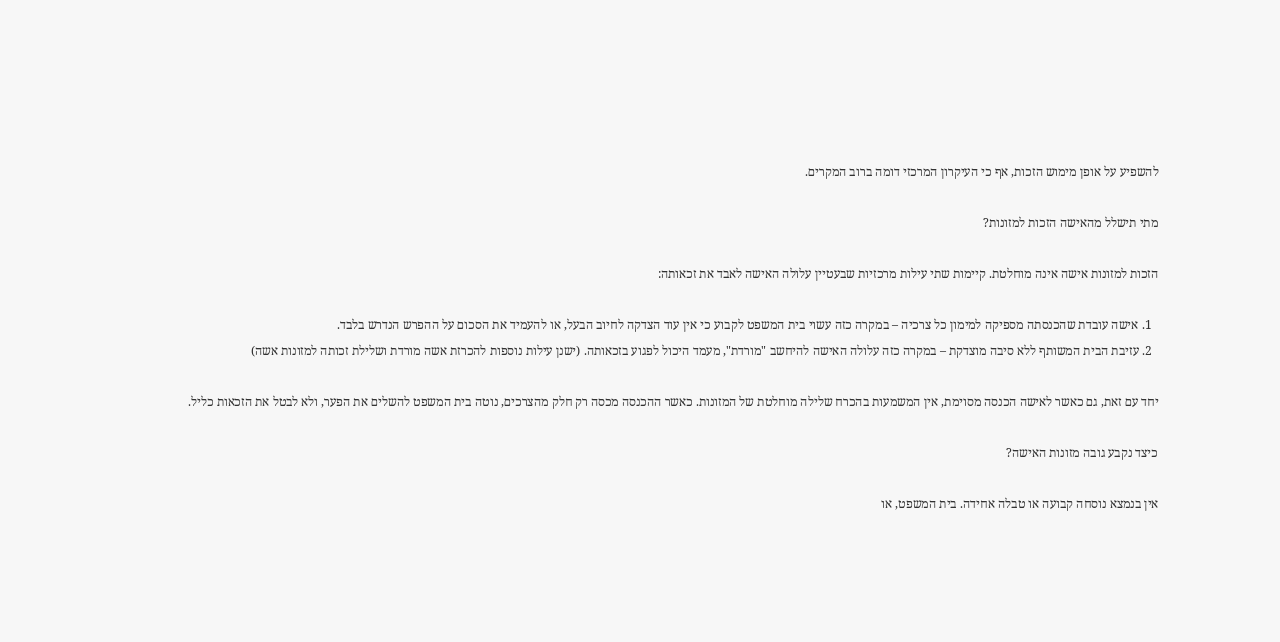להשפיע על אופן מימוש הזכות, אף כי העיקרון המרכזי דומה ברוב המקרים.

מתי תישלל מהאישה הזכות למזונות?

הזכות למזונות אישה אינה מוחלטת. קיימות שתי עילות מרכזיות שבעטיין עלולה האישה לאבד את זכאותה:

  1. אישה עובדת שהכנסתה מספיקה למימון כל צרכיה – במקרה כזה עשוי בית המשפט לקבוע כי אין עוד הצדקה לחיוב הבעל, או להעמיד את הסכום על ההפרש הנדרש בלבד.
  2. עזיבת הבית המשותף ללא סיבה מוצדקת – במקרה כזה עלולה האישה להיחשב "מורדת", מעמד היכול לפגוע בזכאותה. (ישנן עילות נוספות להכרזת אשה מורדת ושלילת זכותה למזונות אשה)

יחד עם זאת, גם כאשר לאישה הכנסה מסוימת, אין המשמעות בהכרח שלילה מוחלטת של המזונות. כאשר ההכנסה מכסה רק חלק מהצרכים, נוטה בית המשפט להשלים את הפער, ולא לבטל את הזכאות כליל.

כיצד נקבע גובה מזונות האישה?

אין בנמצא נוסחה קבועה או טבלה אחידה. בית המשפט, או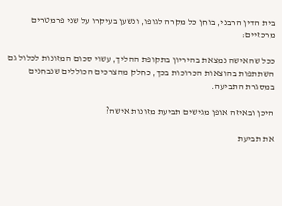בית הדין הרבני, בוחן כל מקרה לגופו, ונשען בעיקרו על שני פרמטרים מרכזיים:

ככל שהאישה נמצאת בהיריון בתקופת ההליך, עשוי סכום המזונות לכלול גם השתתפות בהוצאות הכרוכות בכך, כחלק מהצרכים הכוללים שנבחנים במסגרת התביעה.

היכן ובאיזה אופן מגישים תביעת מזונות אישה?

את תביעת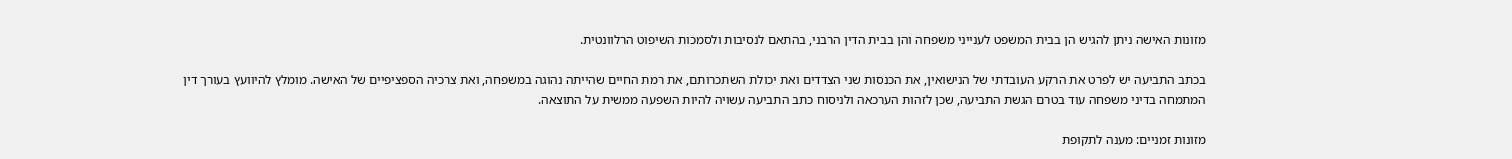מזונות האישה ניתן להגיש הן בבית המשפט לענייני משפחה והן בבית הדין הרבני, בהתאם לנסיבות ולסמכות השיפוט הרלוונטית.

בכתב התביעה יש לפרט את הרקע העובדתי של הנישואין, את הכנסות שני הצדדים ואת יכולת השתכרותם, את רמת החיים שהייתה נהוגה במשפחה, ואת צרכיה הספציפיים של האישה. מומלץ להיוועץ בעורך דין המתמחה בדיני משפחה עוד בטרם הגשת התביעה, שכן לזהות הערכאה ולניסוח כתב התביעה עשויה להיות השפעה ממשית על התוצאה.

מזונות זמניים: מענה לתקופת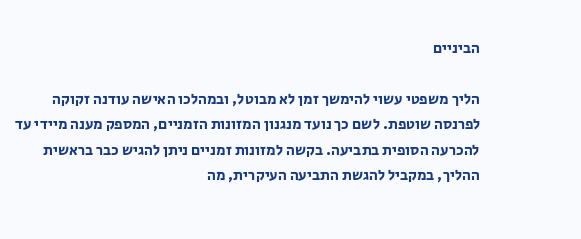הביניים

הליך משפטי עשוי להימשך זמן לא מבוטל, ובמהלכו האישה עודנה זקוקה לפרנסה שוטפת. לשם כך נועד מנגנון המזונות הזמניים, המספק מענה מיידי עד להכרעה הסופית בתביעה. בקשה למזונות זמניים ניתן להגיש כבר בראשית ההליך, במקביל להגשת התביעה העיקרית, מה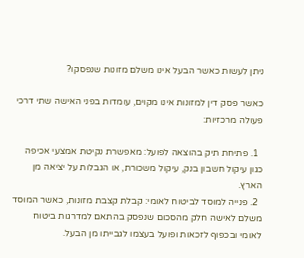ניתן לעשות כאשר הבעל אינו משלם מזונות שנפסקו?

כאשר פסק דין למזונות אינו מקוים, עומדות בפני האישה שתי דרכי פעולה מרכזיות:

  1. פתיחת תיק בהוצאה לפועל: מאפשרת נקיטת אמצעי אכיפה כגון עיקול חשבון בנק, עיקול משכורת, או הגבלות על יציאה מן הארץ.
  2. פנייה למוסד לביטוח לאומי: קבלת קצבת מזונות, כאשר המוסד משלם לאישה חלק מהסכום שנפסק בהתאם למדרגות ביטוח לאומי ובכפוף לזכאות ופועל בעצמו לגבייתו מן הבעל.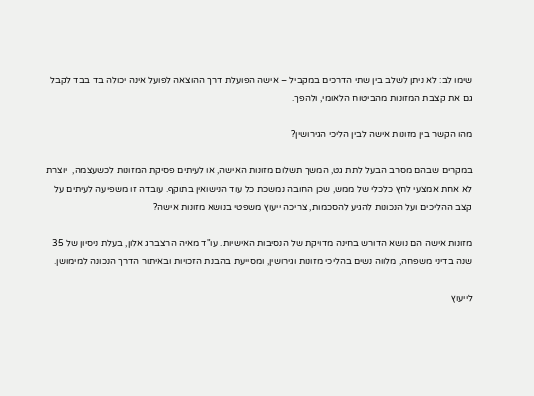שימו לב: לא ניתן לשלב בין שתי הדרכים במקביל – אישה הפועלת דרך ההוצאה לפועל אינה יכולה בד בבד לקבל גם את קצבת המזונות מהביטוח הלאומי, ולהפך.

מהו הקשר בין מזונות אישה לבין הליכי הגירושין?

במקרים שבהם מסרב הבעל לתת גט, המשך תשלום מזונות האישה, או לעיתים פסיקת המזונות לכשעצמה,  יוצרת לא אחת אמצעי לחץ כלכלי של ממש, שכן החובה נמשכת כל עוד הנישואין בתוקף. עובדה זו משפיעה לעיתים על קצב ההליכים ועל הנכונות להגיע להסכמות, צריכה ייעוץ משפטי בנושא מזונות אישה?

מזונות אישה הם נושא הדורש בחינה מדויקת של הנסיבות האישיות. עו"ד מאיה הרצברג אלון, בעלת ניסיון של 35 שנה בדיני משפחה, מלווה נשים בהליכי מזונות וגירושין, ומסייעת בהבנת הזכויות ובאיתור הדרך הנכונה למימושן.

לייעוץ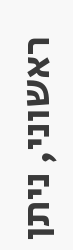ראשוני, ניתן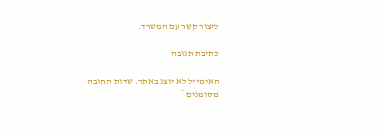ליצור קשר עם המשרד.

כתיבת תגובה

האימייל לא יוצג באתר. שדות החובה מסומנים *